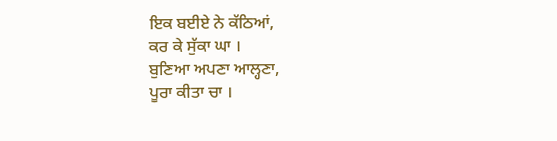ਇਕ ਬਈਏ ਨੇ ਕੱਠਿਆਂ,
ਕਰ ਕੇ ਸੁੱਕਾ ਘਾ ।
ਬੁਣਿਆ ਅਪਣਾ ਆਲ੍ਹਣਾ,
ਪੂਰਾ ਕੀਤਾ ਚਾ ।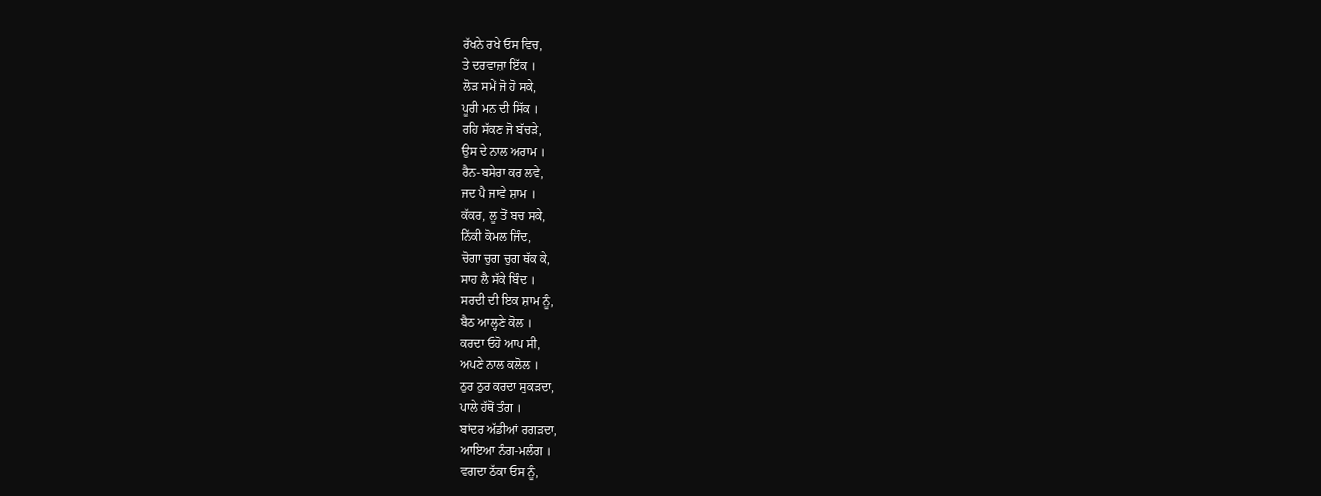ਰੱਖਨੇ ਰਖੇ ਓਸ ਵਿਚ,
ਤੇ ਦਰਵਾਜ਼ਾ ਇੱਕ ।
ਲੋੜ ਸਮੇਂ ਜੋ ਹੋ ਸਕੇ,
ਪੂਰੀ ਮਨ ਦੀ ਸਿੱਕ ।
ਰਹਿ ਸੱਕਣ ਜੋ ਬੱਚੜੇ,
ਉਸ ਦੇ ਨਾਲ ਅਰਾਮ ।
ਰੈਨ-ਬਸੇਰਾ ਕਰ ਲਵੇ,
ਜਦ ਪੈ ਜਾਵੇ ਸ਼ਾਮ ।
ਕੱਕਰ, ਲੂ ਤੋਂ ਬਚ ਸਕੇ,
ਨਿੱਕੀ ਕੋਮਲ ਜਿੰਦ,
ਚੋਗਾ ਚੁਗ ਚੁਗ ਥੱਕ ਕੇ,
ਸਾਹ ਲੈ ਸੱਕੇ ਬਿੰਦ ।
ਸਰਦੀ ਦੀ ਇਕ ਸ਼ਾਮ ਨੂੰ,
ਬੈਠ ਆਲ੍ਹਣੇ ਕੋਲ ।
ਕਰਦਾ ਓਹੋ ਆਪ ਸੀ,
ਅਪਣੇ ਨਾਲ ਕਲੋਲ ।
ਠੁਰ ਠੁਰ ਕਰਦਾ ਸੁਕੜਦਾ,
ਪਾਲੇ ਹੱਥੋਂ ਤੰਗ ।
ਬਾਂਦਰ ਅੱਡੀਆਂ ਰਗੜਦਾ,
ਆਇਆ ਨੰਗ-ਮਲੰਗ ।
ਵਗਦਾ ਠੱਕਾ ਓਸ ਨੂੰ,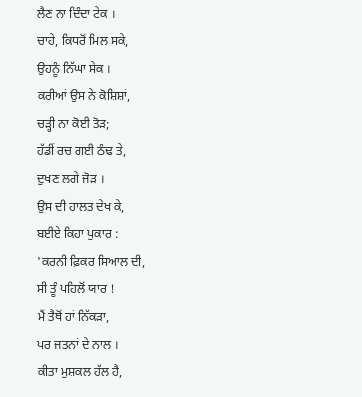ਲੈਣ ਨਾ ਦਿੰਦਾ ਟੇਕ ।
ਚਾਹੇ, ਕਿਧਰੋਂ ਮਿਲ ਸਕੇ,
ਉਹਨੂੰ ਨਿੱਘਾ ਸੇਕ ।
ਕਰੀਆਂ ਉਸ ਨੇ ਕੋਸ਼ਿਸ਼ਾਂ,
ਚੜ੍ਹੀ ਨਾ ਕੋਈ ਤੋੜ;
ਹੱਡੀਂ ਰਚ ਗਈ ਠੰਢ ਤੇ,
ਦੁਖਣ ਲਗੇ ਜੋੜ ।
ਉਸ ਦੀ ਹਾਲਤ ਦੇਖ ਕੇ,
ਬਈਏ ਕਿਹਾ ਪੁਕਾਰ :
'ਕਰਨੀ ਫ਼ਿਕਰ ਸਿਆਲ ਦੀ,
ਸੀ ਤੂੰ ਪਹਿਲੋਂ ਯਾਰ !
ਮੈਂ ਤੈਥੋਂ ਹਾਂ ਨਿੱਕੜਾ,
ਪਰ ਜਤਨਾਂ ਦੇ ਨਾਲ ।
ਕੀਤਾ ਮੁਸ਼ਕਲ ਹੱਲ ਹੈ,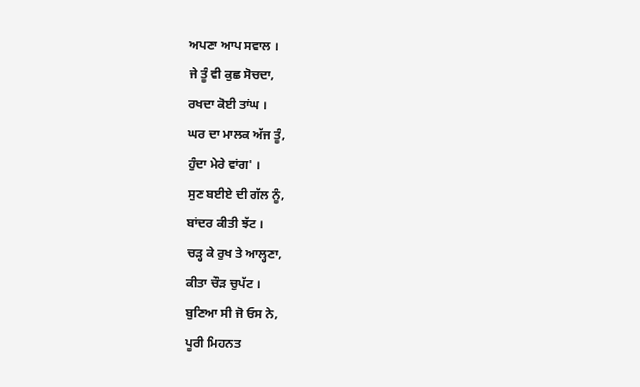ਅਪਣਾ ਆਪ ਸਵਾਲ ।
ਜੇ ਤੂੰ ਵੀ ਕੁਛ ਸੋਚਦਾ,
ਰਖਦਾ ਕੋਈ ਤਾਂਘ ।
ਘਰ ਦਾ ਮਾਲਕ ਅੱਜ ਤੂੰ,
ਹੁੰਦਾ ਮੇਰੇ ਵਾਂਗ' ।
ਸੁਣ ਬਈਏ ਦੀ ਗੱਲ ਨੂੰ,
ਬਾਂਦਰ ਕੀਤੀ ਝੱਟ ।
ਚੜ੍ਹ ਕੇ ਰੁਖ ਤੇ ਆਲ੍ਹਣਾ,
ਕੀਤਾ ਚੌੜ ਚੁਪੱਟ ।
ਬੁਣਿਆ ਸੀ ਜੋ ਓਸ ਨੇ,
ਪੂਰੀ ਮਿਹਨਤ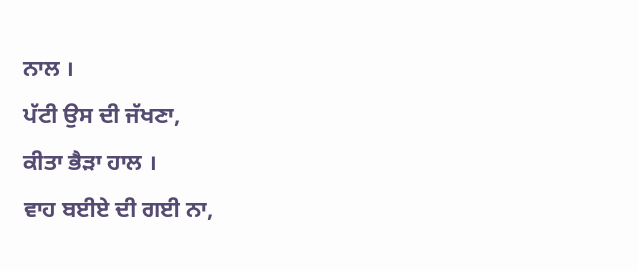ਨਾਲ ।
ਪੱਟੀ ਉਸ ਦੀ ਜੱਖਣਾ,
ਕੀਤਾ ਭੈੜਾ ਹਾਲ ।
ਵਾਹ ਬਈਏ ਦੀ ਗਈ ਨਾ,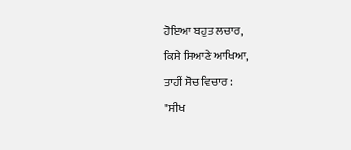ਹੋਇਆ ਬਹੁਤ ਲਚਾਰ,
ਕਿਸੇ ਸਿਆਣੇ ਆਖਿਆ,
ਤਾਹੀਂ ਸੋਚ ਵਿਚਾਰ :
"ਸੀਖ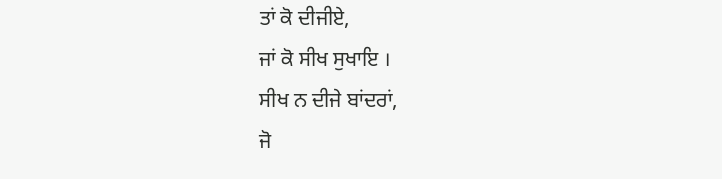ਤਾਂ ਕੋ ਦੀਜੀਏ,
ਜਾਂ ਕੋ ਸੀਖ ਸੁਖਾਇ ।
ਸੀਖ ਨ ਦੀਜੇ ਬਾਂਦਰਾਂ,
ਜੋ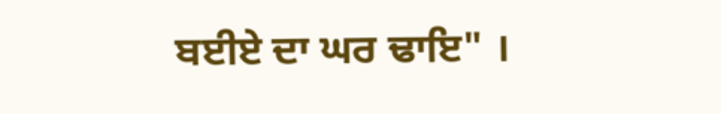ਬਈਏ ਦਾ ਘਰ ਢਾਇ" ।